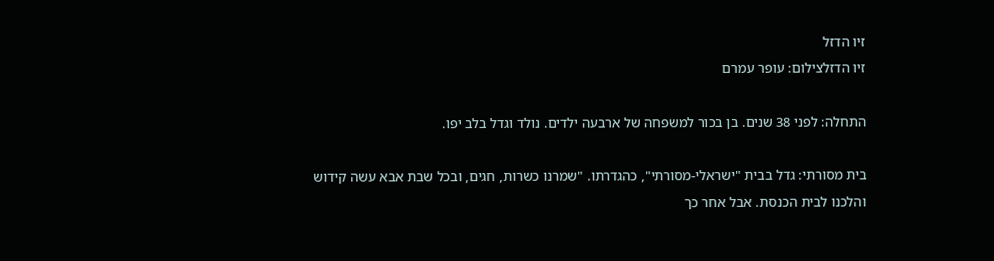זיו הדזל
זיו הדזלצילום: עופר עמרם

התחלה: לפני 38 שנים. בן בכור למשפחה של ארבעה ילדים. נולד וגדל בלב יפו.

בית מסורתי: גדל בבית "ישראלי-מסורתי", כהגדרתו. "שמרנו כשרות, חגים, ובכל שבת אבא עשה קידוש והלכנו לבית הכנסת. אבל אחר כך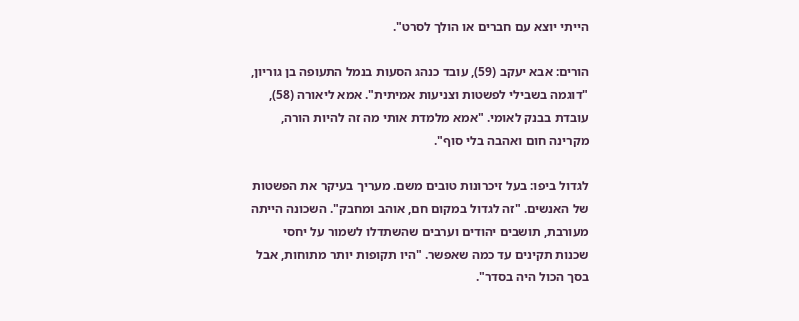הייתי יוצא עם חברים או הולך לסרט".

הורים: אבא יעקב (59), עובד כנהג הסעות בנמל התעופה בן גוריון, "דוגמה בשבילי לפשטות וצניעות אמיתית". אמא ליאורה (58), עובדת בבנק לאומי. "אמא מלמדת אותי מה זה להיות הורה, מקרינה חום ואהבה בלי סוף".

לגדול ביפו: בעל זיכרונות טובים משם. מעריך בעיקר את הפשטות של האנשים. "זה לגדול במקום חם, אוהב ומחבק". השכונה הייתה מעורבת, תושבים יהודים וערבים שהשתדלו לשמור על יחסי שכנות תקינים עד כמה שאפשר. "היו תקופות יותר מתוחות, אבל בסך הכול היה בסדר".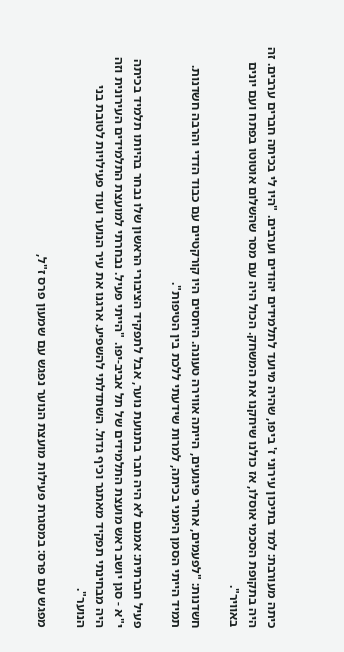כיתה מעורבת: למד בתיכון עירוני ז' ביפו, שהיה מיועד לתלמידים יהודים וערבים. "היו לי בכיתה חברים ערבים. זה היה בתקופת הסכמי אוסלו, אז כולנו שיחקנו את המשחק. הכול היה עם מסר שהשלום אוטוטו בפתח ועם יונים באוויר".

חשדנות: "לפעמים, אחרי פיגועים, הייתה אווירה טעונה. היחסים היו קורקטיים עם כבוד הדדי והרבה חשדנות. תמיד הייתי הסמן הימני בכיתה, למרות שידעתי ללכת בין הטיפות".

פעיל חברתית: אמנם לא היה חבר בתנועת נוער, אבל לתפקיד הציבורי הראשון שלו נבחר בהיותו תלמיד בכיתה י"א - סגן יושב ראש מועצת התלמידים של תל אביב-יפו. "הייתי פעיל. נבחרתי למועצת התלמידים העירונית וזה היה מבחינתי תפקיד מאתגר וכיף גדול. השתדלתי להשפיע. ארגנו את עיר הנוער ועוד פעילויות לטובת בני הנוער".

מפגש עם פרס: במסגרת פעילות מועצת הנוער נפגש עם שמעון פרס ז"ל,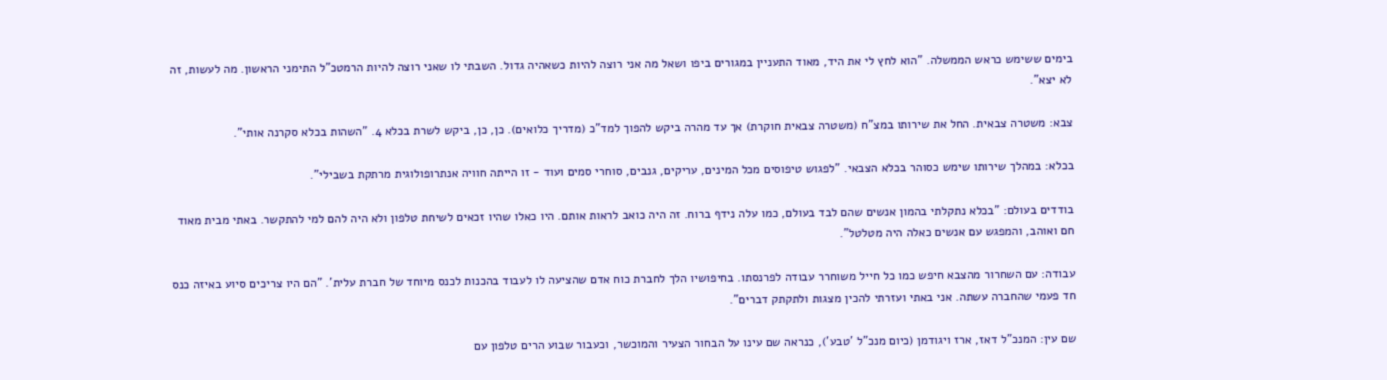בימים ששימש כראש הממשלה. "הוא לחץ לי את היד, מאוד התעניין במגורים ביפו ושאל מה אני רוצה להיות כשאהיה גדול. השבתי לו שאני רוצה להיות הרמטכ"ל התימני הראשון. מה לעשות, זה לא יצא".

צבא: משטרה צבאית. החל את שירותו במצ"ח (משטרה צבאית חוקרת) אך עד מהרה ביקש להפוך למד"כ (מדריך כלואים). כן, כן, ביקש לשרת בכלא 4. "השהות בכלא סקרנה אותי".

בכלא: במהלך שירותו שימש כסוהר בכלא הצבאי. "לפגוש טיפוסים מכל המינים, עריקים, גנבים, סוחרי סמים ועוד - זו הייתה חוויה אנתרופולוגית מרתקת בשבילי".

בודדים בעולם: "בכלא נתקלתי בהמון אנשים שהם לבד בעולם, כמו עלה נידף ברוח. זה היה כואב לראות אותם. היו כאלו שהיו זכאים לשיחת טלפון ולא היה להם למי להתקשר. באתי מבית מאוד חם ואוהב, והמפגש עם אנשים כאלה היה מטלטל".

עבודה: עם השחרור מהצבא חיפש כמו כל חייל משוחרר עבודה לפרנסתו. בחיפושיו הלך לחברת כוח אדם שהציעה לו לעבוד בהכנות לכנס מיוחד של חברת עלית'. "הם היו צריכים סיוע באיזה כנס חד פעמי שהחברה עשתה. אני באתי ועזרתי להכין מצגות ולתקתק דברים".

שם עין: המנכ"ל דאז, ארז ויגודמן (כיום מנכ"ל 'טבע'), כנראה שם עינו על הבחור הצעיר והמוכשר, וכעבור שבוע הרים טלפון עם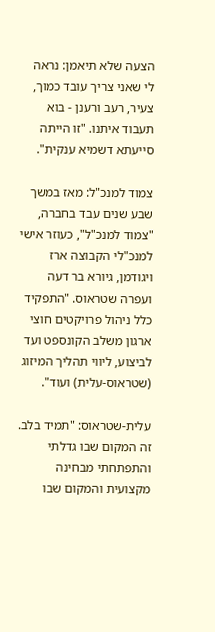הצעה שלא תיאמן: נראה לי שאני צריך עובד כמוך, צעיר, רעב ורענן - בוא תעבוד איתנו. "זו הייתה סייעתא דשמיא ענקית".

צמוד למנכ"ל: מאז במשך שבע שנים עבד בחברה, "צמוד למנכ"ל", כעוזר אישי למנכ"לי הקבוצה ארז ויגודמן, גיורא בר דעה ועפרה שטראוס. "התפקיד כלל ניהול פרויקטים חוצי ארגון משלב הקונספט ועד לביצוע, ליווי תהליך המיזוג (שטראוס-עלית) ועוד".

עלית-שטראוס: "תמיד בלב. זה המקום שבו גדלתי והתפתחתי מבחינה מקצועית והמקום שבו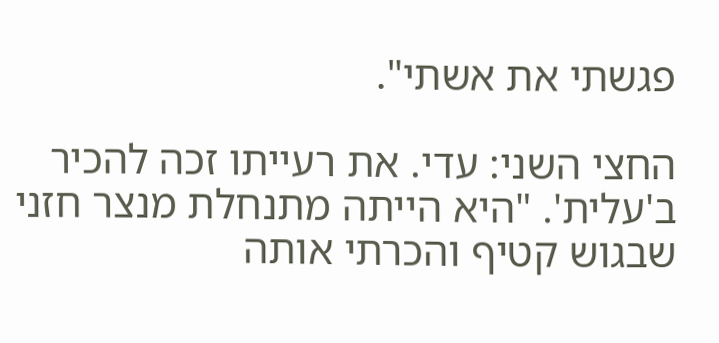פגשתי את אשתי".

החצי השני: עדי. את רעייתו זכה להכיר ב'עלית'. "היא הייתה מתנחלת מנצר חזני שבגוש קטיף והכרתי אותה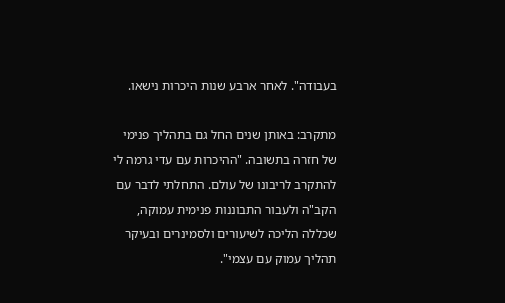בעבודה". לאחר ארבע שנות היכרות נישאו.

מתקרב: באותן שנים החל גם בתהליך פנימי של חזרה בתשובה. "ההיכרות עם עדי גרמה לי להתקרב לריבונו של עולם. התחלתי לדבר עם הקב"ה ולעבור התבוננות פנימית עמוקה, שכללה הליכה לשיעורים ולסמינרים ובעיקר תהליך עמוק עם עצמי".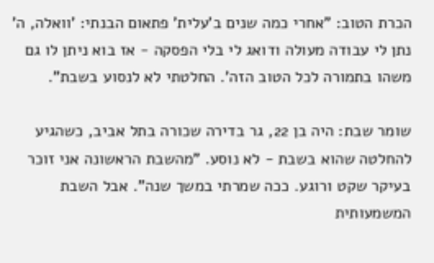הכרת הטוב: "אחרי כמה שנים ב'עלית' פתאום הבנתי: 'וואלה, ה' נתן לי עבודה מעולה ודואג לי בלי הפסקה - אז בוא ניתן לו גם משהו בתמורה לכל הטוב הזה'. החלטתי לא לנסוע בשבת".

שומר שבת: היה בן 22, גר בדירה שכורה בתל אביב, כשהגיע להחלטה שהוא בשבת - לא נוסע. "מהשבת הראשונה אני זוכר בעיקר שקט ורוגע. ככה שמרתי במשך שנה". אבל השבת המשמעותית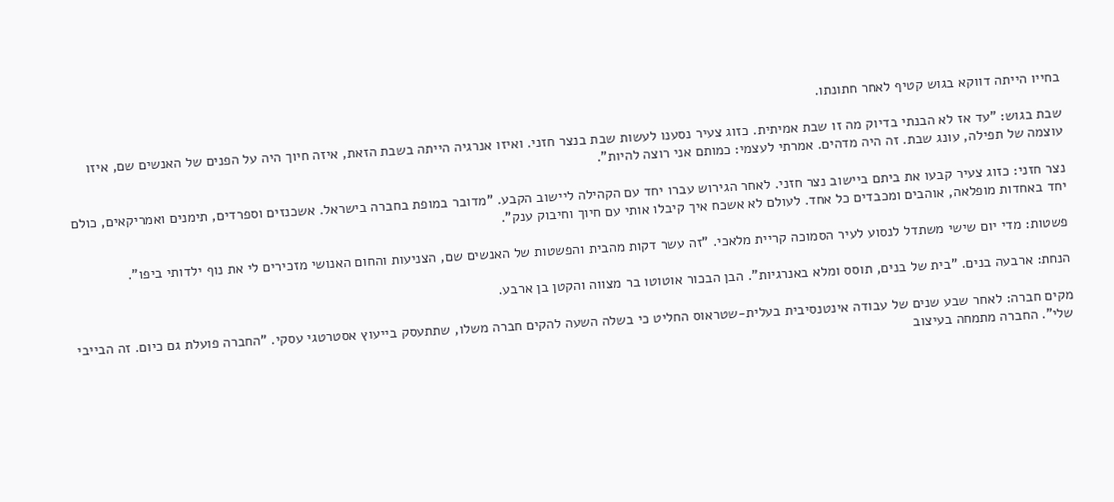בחייו הייתה דווקא בגוש קטיף לאחר חתונתו.

שבת בגוש: "עד אז לא הבנתי בדיוק מה זו שבת אמיתית. כזוג צעיר נסענו לעשות שבת בנצר חזני. ואיזו אנרגיה הייתה בשבת הזאת, איזה חיוך היה על הפנים של האנשים שם, איזו עוצמה של תפילה, עונג שבת. זה היה מדהים. אמרתי לעצמי: כמותם אני רוצה להיות".

נצר חזני: כזוג צעיר קבעו את ביתם ביישוב נצר חזני. לאחר הגירוש עברו יחד עם הקהילה ליישוב הקבע. "מדובר במופת בחברה בישראל. אשכנזים וספרדים, תימנים ואמריקאים, כולם יחד באחדות מופלאה, אוהבים ומכבדים כל אחד. לעולם לא אשכח איך קיבלו אותי עם חיוך וחיבוק ענק".

פשטות: מדי יום שישי משתדל לנסוע לעיר הסמוכה קריית מלאכי. "זה עשר דקות מהבית והפשטות של האנשים שם, הצניעות והחום האנושי מזכירים לי את נוף ילדותי ביפו".

הנחת: ארבעה בנים. "בית של בנים, תוסס ומלא באנרגיות". הבן הבכור אוטוטו בר מצווה והקטן בן ארבע.

מקים חברה: לאחר שבע שנים של עבודה אינטנסיבית בעלית-שטראוס החליט כי בשלה השעה להקים חברה משלו, שתתעסק בייעוץ אסטרטגי עסקי. "החברה פועלת גם כיום. זה הבייבי שלי". החברה מתמחה בעיצוב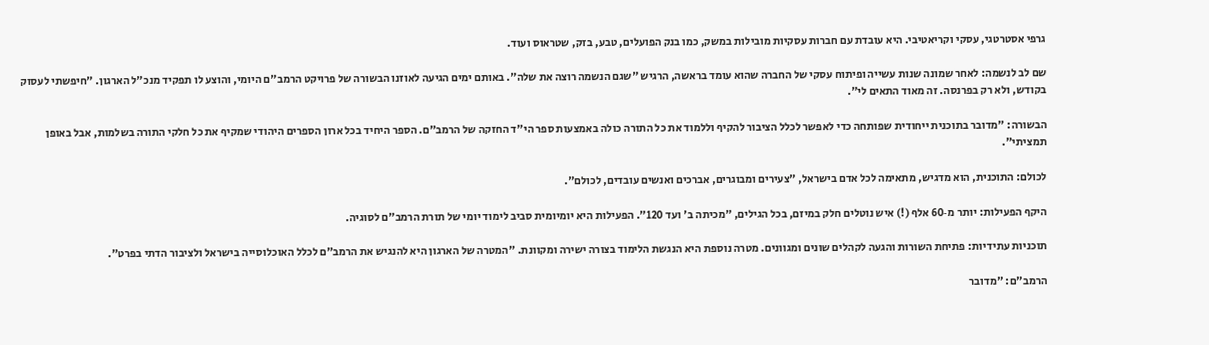גרפי אסטרטגי, עסקי וקריאטיבי. היא עובדת עם חברות עסקיות מובילות במשק, כמו בנק הפועלים, טבע, בזק, שטראוס ועוד.

שם לב לנשמה: לאחר שמונה שנות עשייה ופיתוח עסקי של החברה שהוא עומד בראשה, הרגיש "שגם הנשמה רוצה את שלה". באותם ימים הגיעה לאוזנו הבשורה של פרויקט הרמב"ם היומי, והוצע לו תפקיד מנכ"ל הארגון. "חיפשתי לעסוק בקודש, ולא רק בפרנסה. זה מאוד התאים לי".

הבשורה: "מדובר בתוכנית ייחודית שפותחה כדי לאפשר לכלל הציבור להקיף וללמוד את כל התורה כולה באמצעות ספר הי"ד החזקה של הרמב"ם. הספר היחיד בכל ארון הספרים היהודי שמקיף את כל חלקי התורה בשלמות, אבל באופן תמציתי".

לכולם: התוכנית, הוא מדגיש, מתאימה לכל אדם בישראל, "צעירים ומבוגרים, אברכים ואנשים עובדים, לכולם".

היקף הפעילות: יותר מ‑60 אלף (!) איש נוטלים חלק במיזם, בכל הגילים, "מכיתה ב' ועד 120". הפעילות היא יומיומית סביב לימוד יומי של תורת הרמב"ם לסוגיה.

תוכניות עתידיות: פתיחת השורות והגעה לקהלים שונים ומגוונים. מטרה נוספת היא הנגשת הלימוד בצורה ישירה ומקוונת. "המטרה של הארגון היא להנגיש את הרמב"ם לכלל האוכלוסייה בישראל ולציבור הדתי בפרט".

הרמב"ם: "מדובר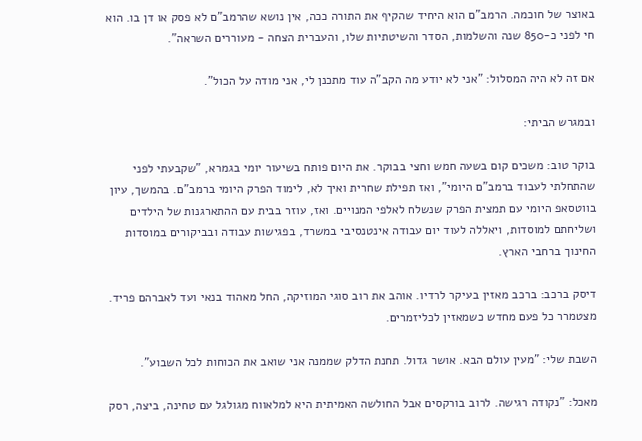באוצר של חוכמה. הרמב"ם הוא היחיד שהקיף את התורה ככה, אין נושא שהרמב"ם לא פסק או דן בו. הוא חי לפני כ‑850 שנה והשלמות, הסדר והשיטתיות שלו, והעברית הצחה - מעוררים השראה".

אם זה לא היה המסלול: "אני לא יודע מה הקב"ה עוד מתכנן לי, אני מודה על הכול".

ובמגרש הביתי:

בוקר טוב: משכים קום בשעה חמש וחצי בבוקר. את היום פותח בשיעור יומי בגמרא, "שקבעתי לפני שהתחלתי לעבוד ברמב"ם היומי", ואז תפילת שחרית ואיך לא, לימוד הפרק היומי ברמב"ם. בהמשך, עיון בווטסאפ היומי עם תמצית הפרק שנשלח לאלפי המנויים. ואז, עוזר בבית עם ההתארגנות של הילדים ושליחתם למוסדות, ויאללה לעוד יום עבודה אינטנסיבי במשרד, בפגישות עבודה ובביקורים במוסדות החינוך ברחבי הארץ.

דיסק ברכב: ברכב מאזין בעיקר לרדיו. אוהב את רוב סוגי המוזיקה, החל מאהוד בנאי ועד לאברהם פריד. מצטמרר כל פעם מחדש כשמאזין לכליזמרים.

השבת שלי: "מעין עולם הבא. אושר גדול. תחנת הדלק שממנה אני שואב את הכוחות לכל השבוע".

מאכל: "נקודה רגישה. לרוב בורקסים אבל החולשה האמיתית היא למלאווח מגולגל עם טחינה, ביצה, רסק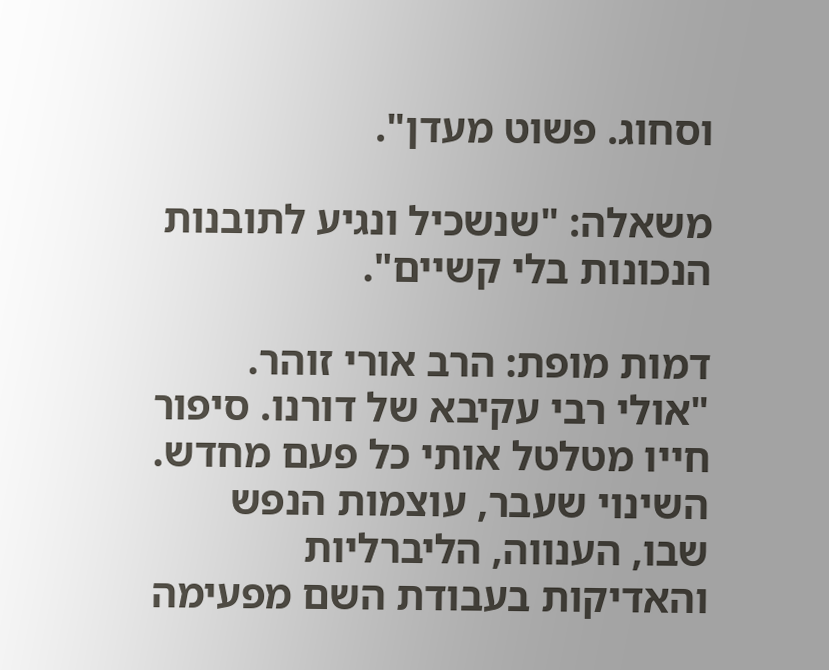וסחוג. פשוט מעדן".

משאלה: "שנשכיל ונגיע לתובנות הנכונות בלי קשיים".

דמות מופת: הרב אורי זוהר. "אולי רבי עקיבא של דורנו. סיפור חייו מטלטל אותי כל פעם מחדש. השינוי שעבר, עוצמות הנפש שבו, הענווה, הליברליות והאדיקות בעבודת השם מפעימה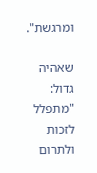ומרגשת".

שאהיה גדול: "מתפלל לזכות ולתרום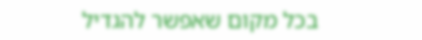בכל מקום שאפשר להגדיל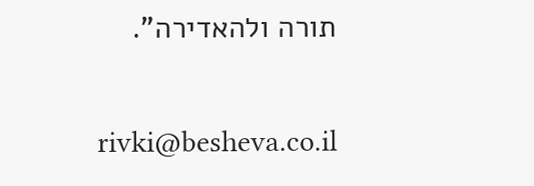תורה ולהאדירה".

rivki@besheva.co.il